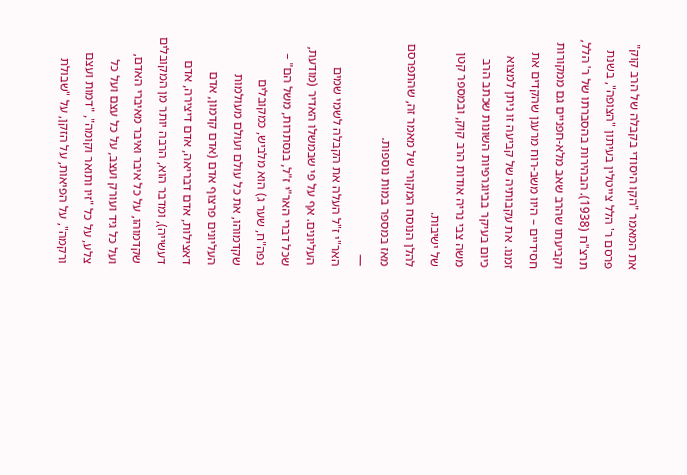את המאמר "הקו היסודי בקבלה של הרב קוק" פרסם ר' הלל צייטלין בעיתון "הצופה", בשנת תרצ"ח (1938). הבהירות בהסברתו של ר' הלל, וקביעתו שהרב שאב מלא-חפניים גם ממקורות חסידיים – היוו משב-רוח מרענן שהקדים את זמנו. את עקבותיה של קביעה זו ניתן למצוא כיום בעיקר בביוגרפיות השונות שכתב הרב משה צבי נריה אודות הרב קוק, ובמספר קטן של ישיבות.
להלן הנוסח המקורי של מאמר זה, שהתפרסם מאז במספר במות נוספות.
—
האר"י ז"ל העלה את הקבלה לשמי שמים העליונים. אף על פי שבמשלו האדיר (מודעת, שכל דברי האר"י ז"ל, בנסתרות, משל הם" – נפה"ח, שער ג) הוא מלביש, כמקובלים שקדמוהו, את כל עולם ועולם מעולמות העליונים פרצוף אדם (אדם קדמון, אדם דאצילות, אדם דבריאה, אדם דיצירה, אדם דעשייה), ומדבר הוא, הרבה יותר מן המקובלים שקדמוהו, על כל איבר ואיבר מאיברי האדם, ועל כל גיד ועורק ועצב, על כל עצם ועל כל צלע, על כל "זיו ותואר וקומה", "דמות ועצם ורקמה", על הפיאות, על הזקן, על "שבולת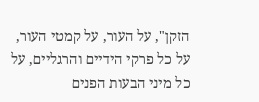הזקן", על העור, על קמטי העור, על כל פרקי הידיים והרגליים, על כל מיני הבעות הפנים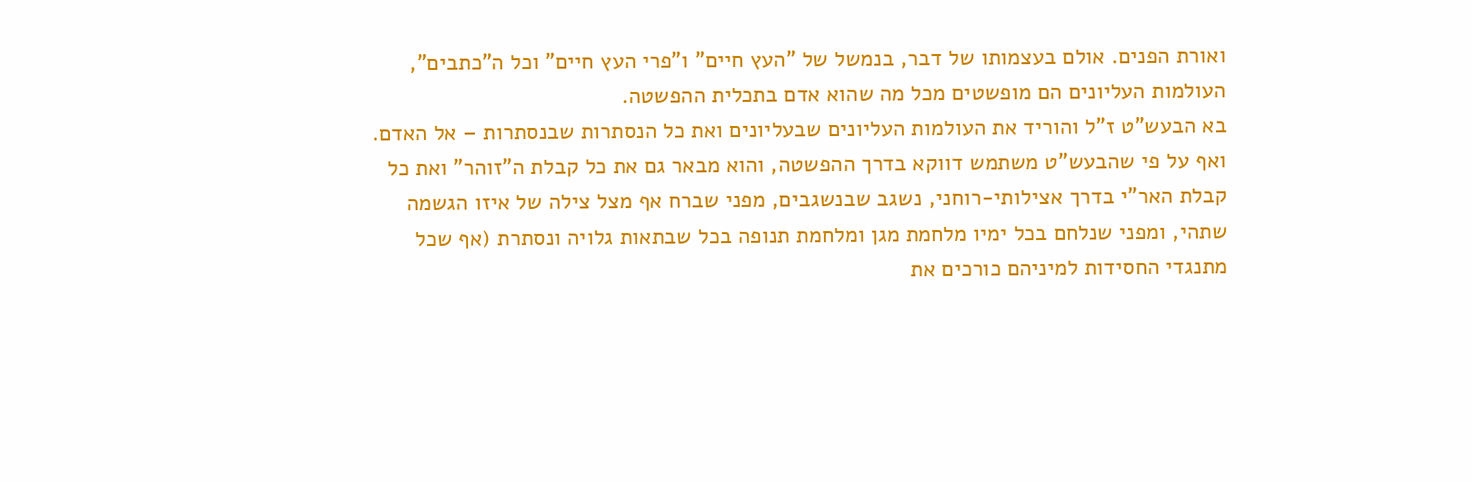ואורת הפנים. אולם בעצמותו של דבר, בנמשל של "העץ חיים" ו"פרי העץ חיים" וכל ה"כתבים", העולמות העליונים הם מופשטים מכל מה שהוא אדם בתכלית ההפשטה.
בא הבעש"ט ז"ל והוריד את העולמות העליונים שבעליונים ואת כל הנסתרות שבנסתרות – אל האדם. ואף על פי שהבעש"ט משתמש דווקא בדרך ההפשטה, והוא מבאר גם את כל קבלת ה"זוהר" ואת כל קבלת האר"י בדרך אצילותי-רוחני, נשגב שבנשגבים, מפני שברח אף מצל צילה של איזו הגשמה שתהי, ומפני שנלחם בכל ימיו מלחמת מגן ומלחמת תנופה בכל שבתאות גלויה ונסתרת (אף שכל מתנגדי החסידות למיניהם כורכים את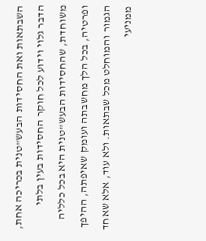השבתאות ואת החסידות הבעש"טנית בכריכה אחת, הדבר גלוי וידוע לכל חוקר החסידות בעין בלתי משוחדת, שהחסידות הבעש"טנית היא בכל כלליה ופרטיה, בכל הלך מחשבתה ועומק שאיפתה, ההיפך הגמור והמוחלט מכל שבתאות. ולא עוד, אלא שאחד ממניעי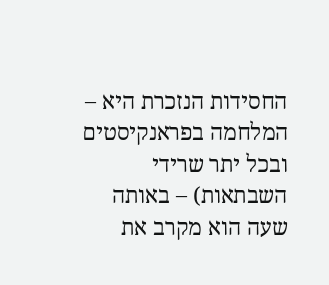החסידות הנזכרת היא – המלחמה בפראנקיסטים ובכל יתר שרידי השבתאות) – באותה שעה הוא מקרב את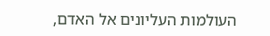העולמות העליונים אל האדם,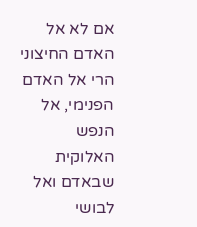אם לא אל האדם החיצוני הרי אל האדם הפנימי, אל הנפש האלוקית שבאדם ואל לבושי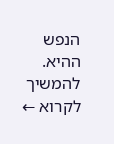הנפש ההיא.
להמשיך לקרוא ←